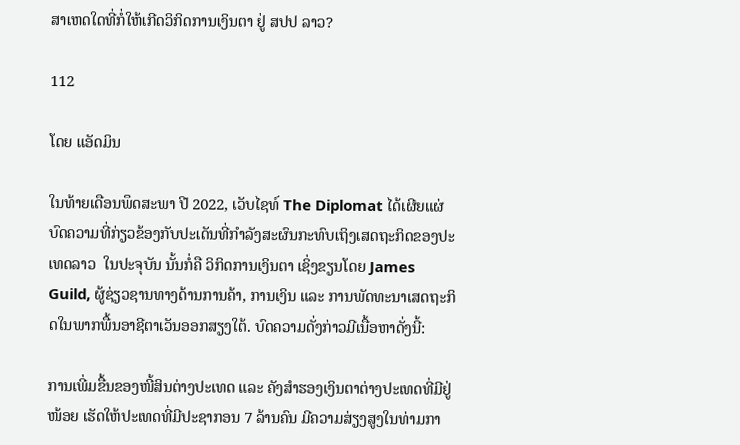ສາເຫດໃດທີ່ກໍ່ໃຫ້ເກີດວິກິດການເງິນຕາ ຢູ່ ສປປ ລາວ?

112

ໂດຍ ແອັດມິນ

ໃນທ້າຍເດືອນພຶດສະພາ ປີ 2022, ເວັບໄຊທ໌ The Diplomat ໄດ້ເຜີຍແຜ່ບົດຄວາມທີ່ກ່ຽວຂ້ອງກັບປະເດັນທີ່ກຳລັງສະຜົນກະທົບເຖິງເສດຖະກິດຂອງປະເທດລາວ  ໃນປະຈຸບັນ ນັ້ນກໍ່ຄື ວິກິດການເງິນຕາ ເຊິ່ງຂຽນໂດຍ James Guild, ຜູ້ຊ່ຽວຊານທາງດ້ານການຄ້າ, ການເງິນ ແລະ ການພັດທະນາເສດຖະກິດໃນພາກພື້ນອາຊີຕາເວັນອອກສຽງໃຕ້. ບົດຄວາມດັ່ງກ່າວມີເນື້ອຫາດັ່ງນີ້:

ການເພີ່ມຂື້ນຂອງໜີ້ສິນຕ່າງປະເທດ ແລະ ຄັງສຳຮອງເງິນຕາຕ່າງປະເທດທີ່ມີຢູ່ໜ້ອຍ ເຮັດໃຫ້ປະເທດທີ່ມີປະຊາກອນ 7 ລ້ານຄົນ ມີຄວາມສ່ຽງສູງໃນທ່າມກາ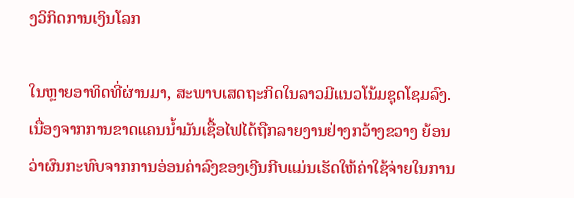ງວິກິດການເງິນໂລກ

ໃນຫຼາຍອາທິດທີ່ຜ່ານມາ, ສະພາບເສດຖະກິດໃນລາວມີແນວໂນ້ມຊຸດໂຊມລົງ. ເນື່ອງຈາກການຂາດແຄນນໍ້າມັນເຊື້ອໄຟໄດ້ຖືກລາຍງານຢ່າງກວ້າງຂວາງ ຍ້ອນວ່າຜົນກະທົບຈາກການອ່ອນຄ່າລົງຂອງເງີນກີບແມ່ນເຮັດໃຫ້ຄ່າໃຊ້ຈ່າຍໃນການ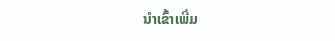ນໍາເຂົ້າເພີ່ມ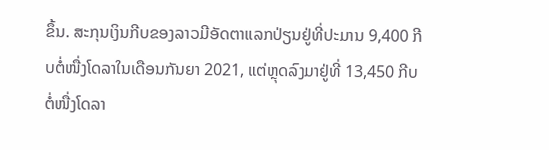ຂຶ້ນ. ສະກຸນເງິນກີບຂອງລາວມີອັດຕາແລກປ່ຽນຢູ່ທີ່ປະມານ 9,400 ກີບຕໍ່ໜື່ງໂດລາໃນເດືອນກັນຍາ 2021, ແຕ່ຫຼຸດລົງມາຢູ່ທີ່ 13,450 ກີບຕໍ່ໜື່ງໂດລາ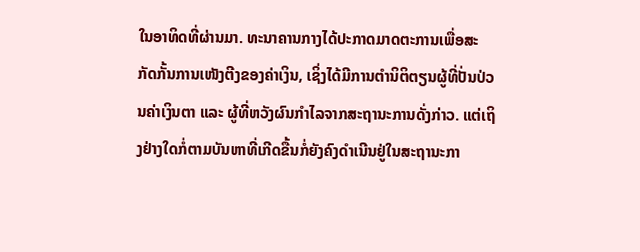ໃນອາທິດທີ່ຜ່ານມາ. ທະນາຄານກາງໄດ້ປະກາດມາດຕະການເພື່ອສະກັດກັ້ນການເໜັງຕີງຂອງຄ່າເງິນ, ເຊິ່ງໄດ້ມີການຕໍານິຕິຕຽນຜູ້ທີ່ປັ່ນປ່ວນຄ່າເງິນຕາ ແລະ ຜູ້ທີ່ຫວັງຜົນກຳໄລຈາກສະຖານະການດັ່ງກ່າວ. ແຕ່ເຖິງຢ່າງໃດກໍ່ຕາມບັນຫາທີ່ເກີດຂື້ນກໍ່ຍັງຄົງດຳເນີນຢູ່ໃນສະຖານະກາ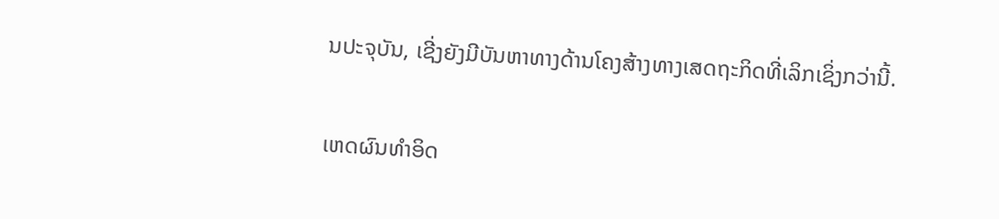ນປະຈຸບັນ, ເຊີ່ງຍັງມີບັນຫາທາງດ້ານໂຄງສ້າງທາງເສດຖະກິດທີ່ເລິກເຊິ່ງກວ່ານີ້.

ເຫດຜົນທຳອິດ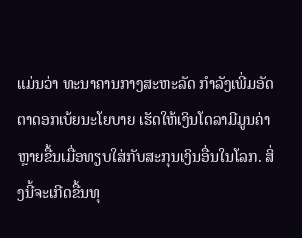ແມ່ນວ່າ ທະນາຄານກາງສະຫະລັດ ກໍາລັງເພີ່ມອັດຕາດອກເບ້ຍນະໂຍບາຍ ເຮັດໃຫ້ເງິນໂດລາມີມູນຄ່າຫຼາຍຂື້ນເມື່ອທຽບໃສ່ກັບສະກຸນເງິນອື່ນໃນໂລກ. ສິ່ງນີ້ຈະເກີດຂື້ນທຸ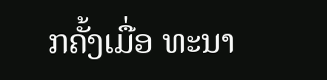ກຄັ້ງເມື່ອ ທະນາ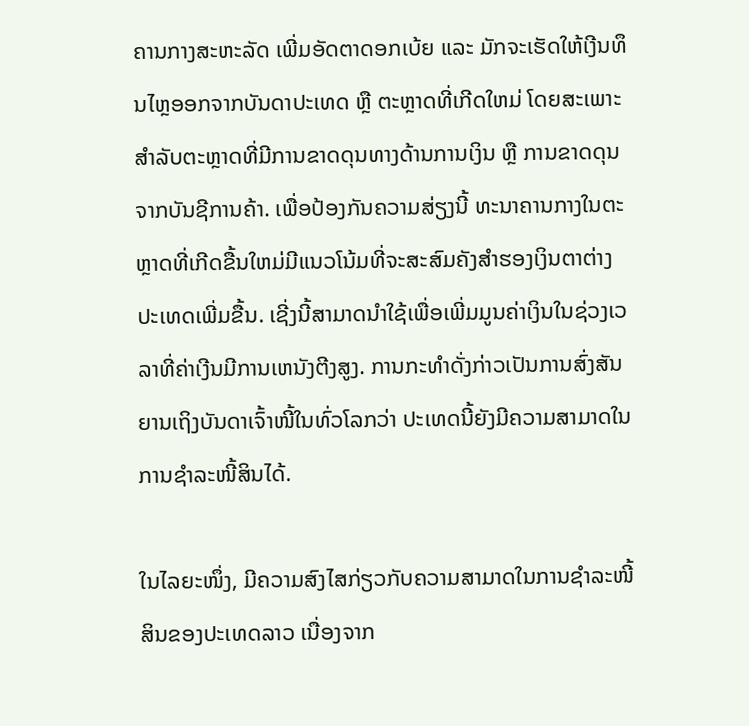ຄານກາງສະຫະລັດ ເພີ່ມອັດຕາດອກເບ້ຍ ແລະ ມັກຈະເຮັດໃຫ້ເງີນທຶນໄຫຼອອກຈາກບັນດາປະເທດ ຫຼື ຕະຫຼາດທີ່ເກີດໃຫມ່ ໂດຍສະເພາະສໍາລັບຕະຫຼາດທີ່ມີການຂາດດຸນທາງດ້ານການເງິນ ຫຼື ການຂາດດຸນຈາກບັນຊີການຄ້າ. ເພື່ອປ້ອງກັນຄວາມສ່ຽງນີ້ ທະນາຄານກາງໃນຕະຫຼາດທີ່ເກີດຂື້ນໃຫມ່ມີແນວໂນ້ມທີ່ຈະສະສົມຄັງສໍາຮອງເງິນຕາຕ່າງປະເທດເພີ່ມຂື້ນ. ເຊີ່ງນີ້ສາມາດນໍາໃຊ້ເພື່ອເພີ່ມມູນຄ່າເງິນໃນຊ່ວງເວລາທີ່ຄ່າເງີນມີການເຫນັງຕີງສູງ. ການກະທຳດັ່ງກ່າວເປັນການສົ່ງສັນຍານເຖິງບັນດາເຈົ້າໜີ້ໃນທົ່ວໂລກວ່າ ປະເທດນີ້ຍັງມີຄວາມສາມາດໃນການຊຳລະໜີ້ສິນໄດ້.

ໃນໄລຍະໜຶ່ງ, ມີຄວາມສົງໄສກ່ຽວກັບຄວາມສາມາດໃນການຊຳລະໜີ້ສິນຂອງປະເທດລາວ ເນື່ອງຈາກ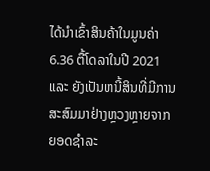ໄດ້ນໍາເຂົ້າສິນຄ້າໃນມູນຄ່າ 6.36 ຕື້ໂດລາໃນປີ 2021 ແລະ ຍັງເປັນຫນີ້ສິນທີ່ມີການສະສົມມາຢ່າງຫຼວງຫຼາຍຈາກຍອດຊໍາລະ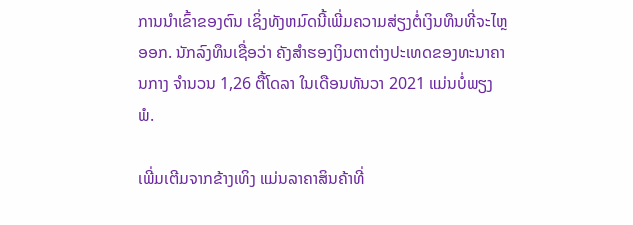ການນໍາເຂົ້າຂອງຕົນ ເຊິ່ງທັງຫມົດນີ້ເພີ່ມຄວາມສ່ຽງຕໍ່ເງິນທຶນທີ່ຈະໄຫຼອອກ. ນັກລົງທຶນເຊື່ອວ່າ ຄັງສໍາຮອງເງິນຕາຕ່າງປະເທດຂອງທະນາຄານກາງ ຈຳນວນ 1,26 ຕື້ໂດລາ ໃນເດືອນທັນວາ 2021 ແມ່ນບໍ່ພຽງພໍ.

ເພີ່ມເຕີມຈາກຂ້າງເທິງ ແມ່ນລາຄາສິນຄ້າທີ່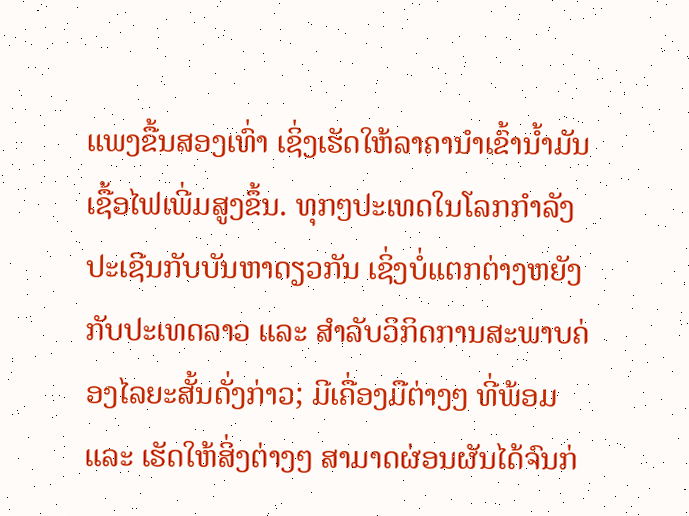ແພງຂື້ນສອງເທົ່າ ເຊິ່ງເຮັດໃຫ້ລາຄານຳເຂົ້ານ້ຳມັນເຊື້ອໄຟເພີ່ມສູງຂຶ້ນ. ທຸກໆປະເທດໃນໂລກກໍາລັງປະເຊີນກັບບັນຫາດຽວກັນ ເຊິ່ງບໍ່ແຕກຕ່າງຫຍັງກັບປະເທດລາວ ແລະ ສໍາລັບວິກິດການສະພາບຄ່ອງໄລຍະສັ້ນດັ່ງກ່າວ; ມີເຄື່ອງມືຕ່າງໆ ທີ່ພ້ອມ ແລະ ເຮັດໃຫ້ສິ່ງຕ່າງໆ ສາມາດຜ່ອນຜັນໄດ້ຈົນກ່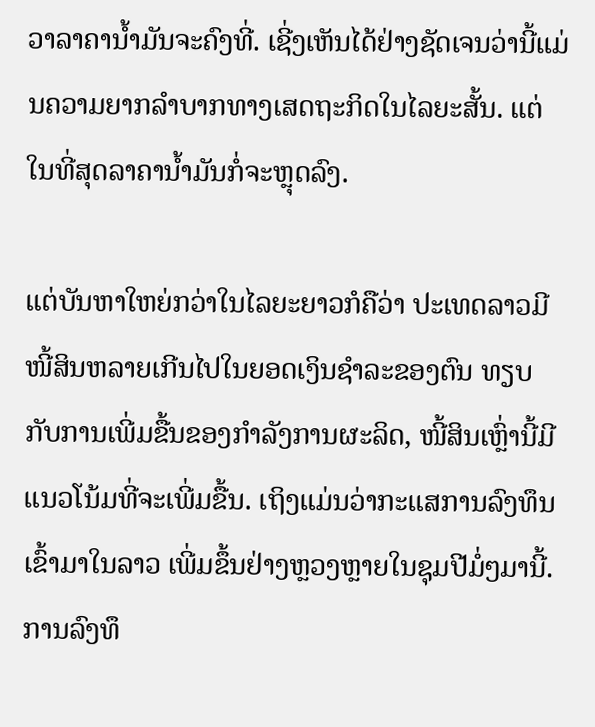ວາລາຄານໍ້າມັນຈະຄົງທີ່. ເຊີ່ງເຫັນໄດ້ຢ່າງຊັດເຈນວ່ານີ້ແມ່ນຄວາມຍາກລຳບາກທາງເສດຖະກິດໃນໄລຍະສັ້ນ. ແຕ່ໃນທີ່ສຸດລາຄານໍ້າມັນກໍ່ຈະຫຼຸດລົງ.

ແຕ່ບັນຫາໃຫຍ່ກວ່າໃນໄລຍະຍາວກໍຄືວ່າ ປະເທດລາວມີໜີ້ສິນຫລາຍເກີນໄປໃນຍອດເງິນຊຳລະຂອງຕົນ ທຽບກັບການເພີ່ມຂື້ນຂອງກຳລັງການຜະລິດ, ໜີ້ສິນເຫຼົ່ານີ້ມີແນວໂນ້ມທີ່ຈະເພີ່ມຂື້ນ. ເຖິງແມ່ນວ່າກະແສການລົງທຶນເຂົ້າມາໃນລາວ ເພີ່ມຂຶ້ນຢ່າງຫຼວງຫຼາຍໃນຊຸມປີມໍ່ໆມານີ້. ການລົງທຶ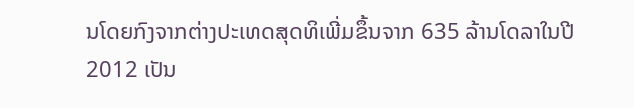ນໂດຍກົງຈາກຕ່າງປະເທດສຸດທິເພີ່ມຂຶ້ນຈາກ 635 ລ້ານໂດລາໃນປີ 2012 ເປັນ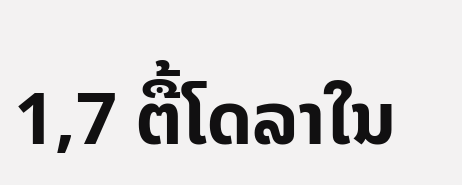1,7 ຕື້ໂດລາໃນ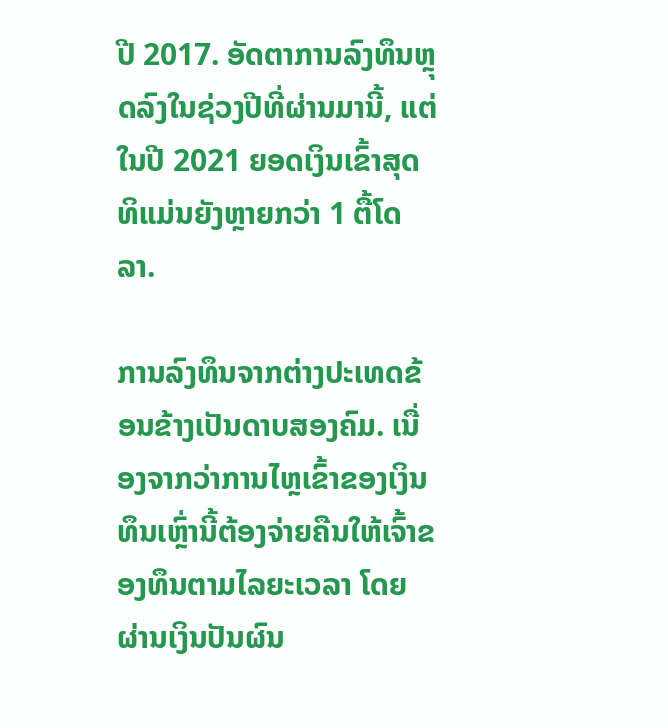ປີ 2017. ອັດຕາການລົງທຶນຫຼຸດລົງໃນຊ່ວງປີທີ່ຜ່ານມານີ້, ແຕ່ໃນປີ 2021 ຍອດເງິນເຂົ້າສຸດທິແມ່ນຍັງຫຼາຍກວ່າ 1 ຕື້ໂດລາ.

ການລົງທຶນຈາກຕ່າງປະເທດຂ້ອນຂ້າງເປັນດາບສອງຄົມ. ເນື່ອງຈາກວ່າການໄຫຼເຂົ້າຂອງເງິນທຶນເຫຼົ່ານີ້ຕ້ອງຈ່າຍຄືນໃຫ້ເຈົ້າຂອງທຶນຕາມໄລຍະເວລາ ໂດຍຜ່ານເງິນປັນຜົນ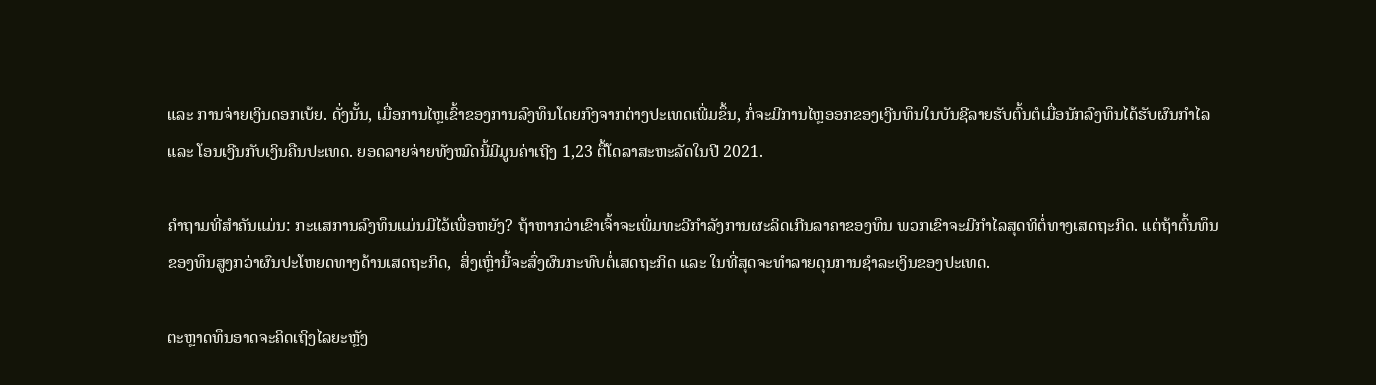ແລະ ການຈ່າຍເງິນດອກເບ້ຍ. ດັ່ງນັ້ນ, ເມື່ອການໄຫຼເຂົ້າຂອງການລົງທຶນໂດຍກົງຈາກຕ່າງປະເທດເພີ່ມຂຶ້ນ, ກໍ່ຈະມີການໄຫຼອອກຂອງເງີນທຶນໃນບັນຊີລາຍຮັບຕົ້ນຕໍເມື່ອນັກລົງທຶນໄດ້ຮັບຜົນກໍາໄລ ແລະ ໂອນເງີນກັບເງິນຄືນປະເທດ. ຍອດລາຍຈ່າຍທັງໝົດນີ້ມີມູນຄ່າເຖີງ 1,23 ຕື້ໂດລາສະຫະລັດໃນປີ 2021.

ຄໍາຖາມທີ່ສຳຄັນແມ່ນ: ກະແສການລົງທຶນແມ່ນມີໄວ້ເພື່ອຫຍັງ? ຖ້າຫາກວ່າເຂົາເຈົ້າຈະເພີ່ມທະວີກຳລັງການຜະລິດເກີນລາຄາຂອງທຶນ ພວກເຂົາຈະມີກໍາໄລສຸດທິຕໍ່ທາງເສດຖະກິດ. ແຕ່ຖ້າຕົ້ນທຶນຂອງທຶນສູງກວ່າຜົນປະໂຫຍດທາງດ້ານເສດຖະກິດ,  ສິ່ງເຫຼົ່ານີ້ຈະສົ່ງຜົນກະທົບຕໍ່ເສດຖະກິດ ແລະ ໃນທີ່ສຸດຈະທຳລາຍດຸນການຊຳລະເງິນຂອງປະເທດ.

ຕະຫຼາດທຶນອາດຈະຄິດເຖິງໄລຍະຫຼັງ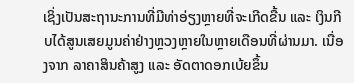ເຊິ່ງເປັນສະຖານະການທີ່ມີທ່າອ່ຽງຫຼາຍທີ່ຈະເກີດຂື້ນ ແລະ ເງິນກີບໄດ້ສູນເສຍມູນຄ່າຢ່າງຫຼວງຫຼາຍໃນຫຼາຍເດືອນທີ່ຜ່ານມາ. ເນື່ອງຈາກ ລາຄາສິນຄ້າສູງ ແລະ ອັດຕາດອກເບ້ຍຂຶ້ນ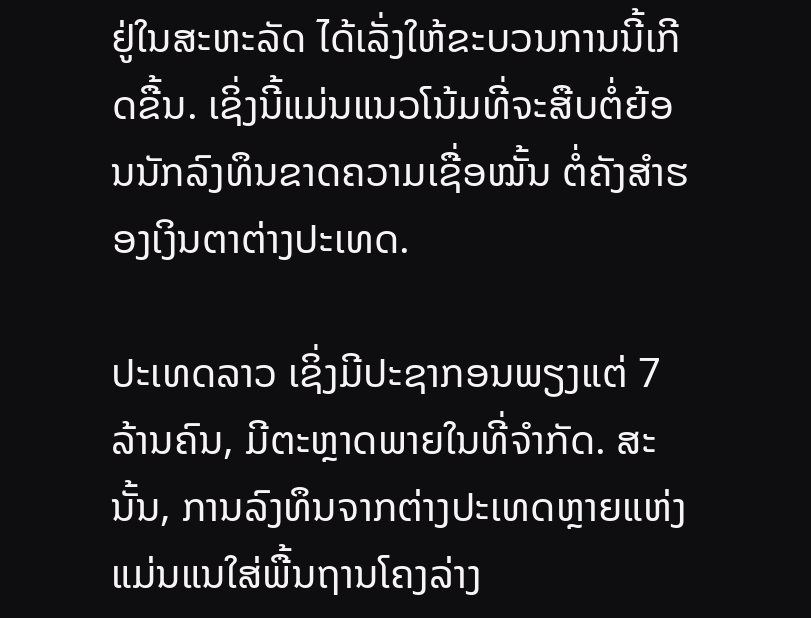ຢູ່ໃນສະຫະລັດ ໄດ້ເລັ່ງໃຫ້ຂະບວນການນີ້ເກີດຂື້ນ. ເຊິ່ງນີ້ແມ່ນແນວໂນ້ມທີ່ຈະສືບຕໍ່ຍ້ອນນັກລົງທຶນຂາດຄວາມເຊື່ອໝັ້ນ ຕໍ່ຄັງສໍາຮອງເງິນຕາຕ່າງປະເທດ.

ປະເທດລາວ ເຊິ່ງມີປະຊາກອນພຽງແຕ່ 7 ລ້ານຄົນ, ມີຕະຫຼາດພາຍໃນທີ່ຈໍາກັດ. ສະນັ້ນ, ການລົງທຶນຈາກຕ່າງປະເທດຫຼາຍແຫ່ງແມ່ນແນໃສ່ພື້ນຖານໂຄງລ່າງ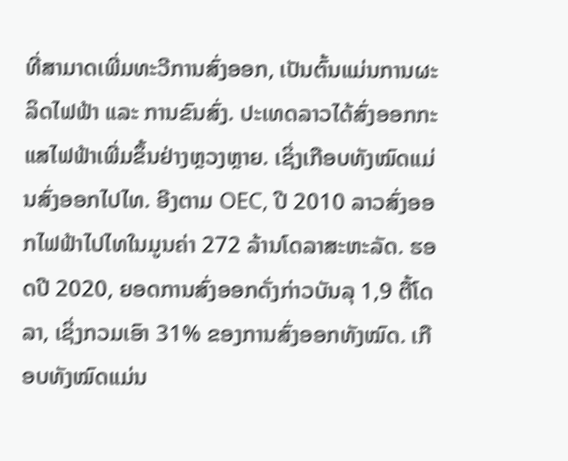ທີ່ສາມາດເພີ່ມທະວີການສົ່ງອອກ, ເປັນຕົ້ນແມ່ນການຜະລິດໄຟຟ້າ ແລະ ການຂົນສົ່ງ. ປະເທດລາວໄດ້ສົ່ງອອກກະແສໄຟຟ້າເພີ່ມຂຶ້ນຢ່າງຫຼວງຫຼາຍ. ເຊິ່ງເກືອບທັງໝົດແມ່ນສົ່ງອອກໄປໄທ. ອີງຕາມ OEC, ປີ 2010 ລາວສົ່ງອອກໄຟຟ້າໄປໄທໃນມູນຄ່າ 272 ລ້ານໂດລາສະຫະລັດ. ຮອດປີ 2020, ຍອດການສົ່ງອອກດັ່ງກ່າວບັນລຸ 1,9 ຕື້ໂດລາ, ເຊິ່ງກວມເອົາ 31% ຂອງການສົ່ງອອກທັງໝົດ. ເກືອບທັງໝົດແມ່ນ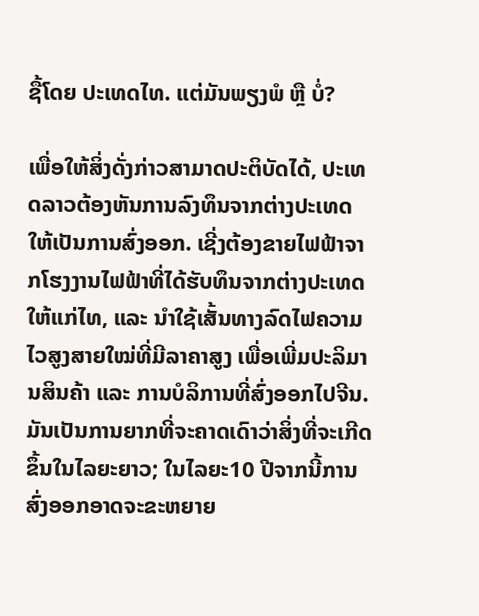ຊື້ໂດຍ ປະເທດໄທ. ແຕ່ມັນພຽງພໍ ຫຼື ບໍ່?

ເພື່ອໃຫ້ສິ່ງດັ່ງກ່າວສາມາດປະຕິບັດໄດ້, ປະເທດລາວຕ້ອງຫັນການລົງທຶນຈາກຕ່າງປະເທດໃຫ້ເປັນການສົ່ງອອກ. ເຊີ່ງຕ້ອງຂາຍໄຟຟ້າຈາກໂຮງງານໄຟຟ້າທີ່ໄດ້ຮັບທຶນຈາກຕ່າງປະເທດໃຫ້ແກ່ໄທ, ແລະ ນຳໃຊ້ເສັ້ນທາງລົດໄຟຄວາມໄວສູງສາຍໃໝ່ທີ່ມີລາຄາສູງ ເພື່ອເພີ່ມປະລິມານສິນຄ້າ ແລະ ການບໍລິການທີ່ສົ່ງອອກໄປຈີນ. ມັນເປັນການຍາກທີ່ຈະຄາດເດົາວ່າສິ່ງທີ່ຈະເກີດຂຶ້ນໃນໄລຍະຍາວ; ໃນໄລຍະ10 ປີຈາກນີ້ການສົ່ງອອກອາດຈະຂະຫຍາຍ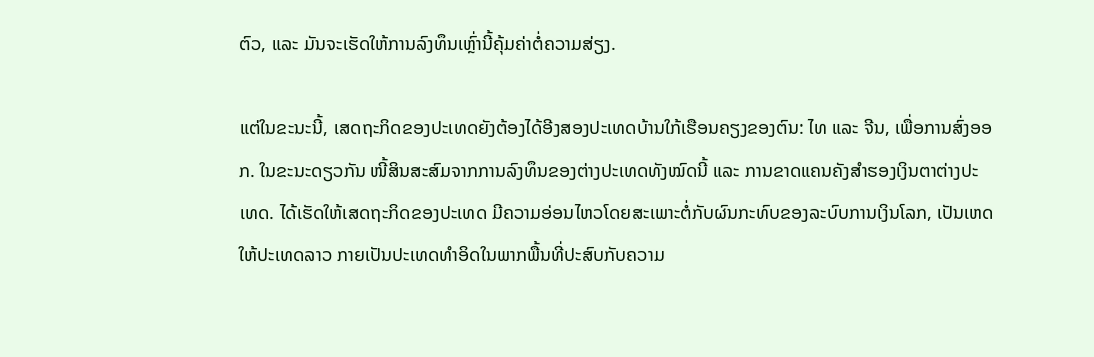ຕົວ, ແລະ ມັນຈະເຮັດໃຫ້ການລົງທຶນເຫຼົ່ານີ້ຄຸ້ມຄ່າຕໍ່ຄວາມສ່ຽງ.

ແຕ່ໃນຂະນະນີ້, ເສດຖະກິດຂອງປະເທດຍັງຕ້ອງໄດ້ອີງສອງປະເທດບ້ານໃກ້ເຮືອນຄຽງຂອງຕົນ: ໄທ ແລະ ຈີນ, ເພື່ອການສົ່ງອອກ. ໃນຂະນະດຽວກັນ ໜີ້ສິນສະສົມຈາກການລົງທຶນຂອງຕ່າງປະເທດທັງໝົດນີ້ ແລະ ການຂາດແຄນຄັງສຳຮອງເງິນຕາຕ່າງປະເທດ. ໄດ້ເຮັດໃຫ້ເສດຖະກິດຂອງປະເທດ ມີຄວາມອ່ອນໄຫວໂດຍສະເພາະຕໍ່ກັບຜົນກະທົບຂອງລະບົບການເງິນໂລກ, ເປັນເຫດໃຫ້ປະເທດລາວ ກາຍເປັນປະເທດທຳອິດໃນພາກພື້ນທີ່ປະສົບກັບຄວາມ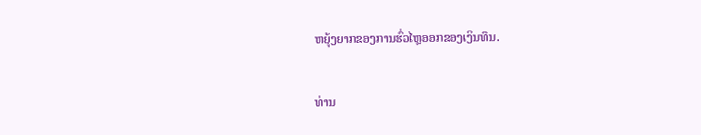ຫຍຸ້ງຍາກຂອງການຮົ່ວໄຫຼອອກຂອງເງິນທຶນ.

ທ່ານ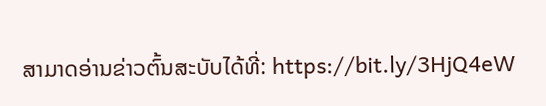ສາມາດອ່ານຂ່າວຕົ້ນສະບັບໄດ້ທີ່: https://bit.ly/3HjQ4eW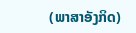(ພາສາອັງກິດ)